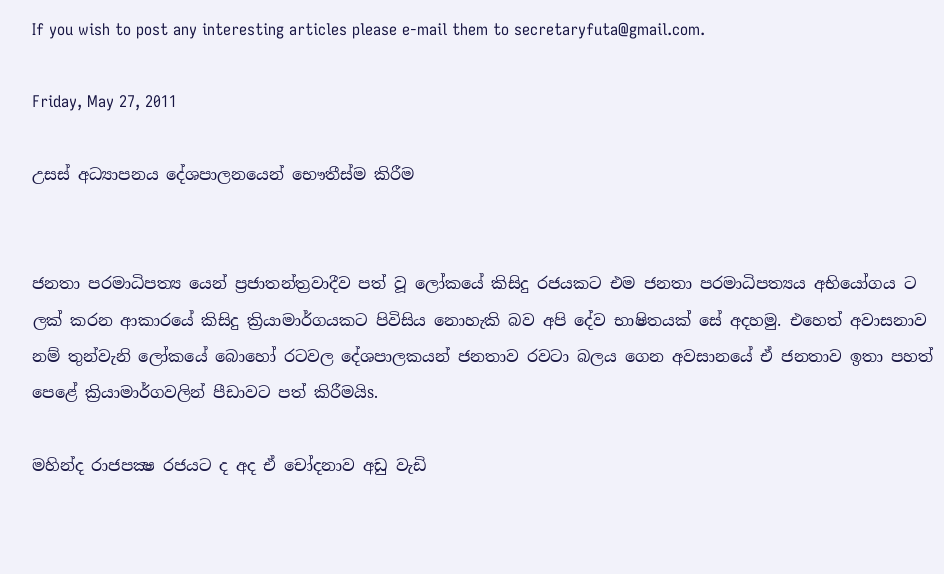If you wish to post any interesting articles please e-mail them to secretaryfuta@gmail.com.

Friday, May 27, 2011

උසස්‌ අධ්‍යාපනය දේශපාලනයෙන් භෞතීස්‌ම කිරීම


ජනතා පරමාධිපත්‍ය යෙන් ප්‍රජාතන්ත්‍රවාදීව පත් වූ ලෝකයේ කිසිදු රජයකට එම ජනතා පරමාධිපත්‍යය අභියෝගය ට ලක්‌ කරන ආකාරයේ කිසිදු ක්‍රියාමාර්ගයකට පිවිසිය නොහැකි බව අපි දේව භාෂිතයක්‌ සේ අදහමු. එහෙත් අවාසනාව නම් තුන්වැනි ලෝකයේ බොහෝ රටවල දේශපාලකයන් ජනතාව රවටා බලය ගෙන අවසානයේ ඒ ජනතාව ඉතා පහත් පෙළේ ක්‍රියාමාර්ගවලින් පීඩාවට පත් කිරීමයිs.

මහින්ද රාජපක්‍ෂ රජයට ද අද ඒ චෝදනාව අඩු වැඩි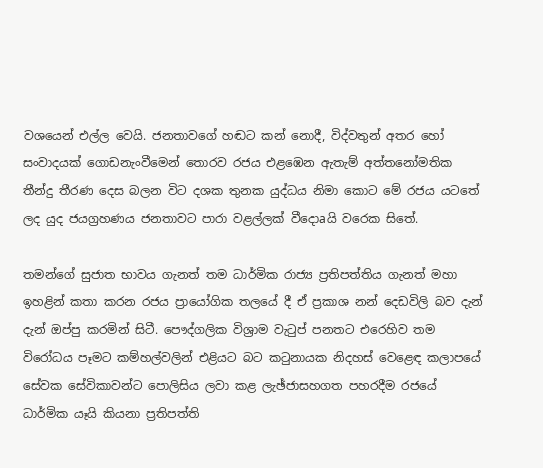වශයෙන් එල්ල වෙයි. ජනතාවගේ හඬට කන් නොදී, විද්වතුන් අතර හෝ සංවාදයක්‌ ගොඩනැංවීමෙන් තොරව රජය එළඹෙන ඇතැම් අත්තනෝමතික තීන්දු තීරණ දෙස බලන විට දශක තුනක යුද්ධය නිමා කොට මේ රජය යටතේ ලද යුද ජයග්‍රහණය ජනතාවට පාරා වළල්ලක්‌ වීදොaයි වරෙක සිතේ.

තමන්ගේ සුජාත භාවය ගැනත් තම ධාර්මික රාජ්‍ය ප්‍රතිපත්තිය ගැනත් මහා ඉහළින් කතා කරන රජය ප්‍රායෝගික තලයේ දී ඒ ප්‍රකාශ නන් දෙඩවිලි බව දැන් දැන් ඔප්පු කරමින් සිටී. පෞද්ගලික විශ්‍රාම වැටුප් පනතට එරෙහිව තම විරෝධය පෑමට කම්හල්වලින් එළියට බට කටුනායක නිදහස්‌ වෙළෙඳ කලාපයේ සේවක සේවිකාවන්ට පොලිසිය ලවා කළ ලැඡ්ජාසහගත පහරදීම රජයේ ධාර්මික යෑයි කියනා ප්‍රතිපත්ති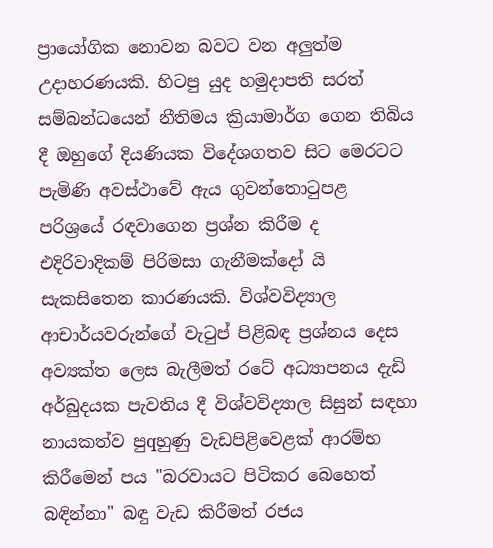ප්‍රායෝගික නොවන බවට වන අලුත්ම උදාහරණයකි. හිටපු යුද හමුදාපති සරත් සම්බන්ධයෙන් නීතිමය ක්‍රියාමාර්ග ගෙන තිබිය දී ඔහුගේ දියණියක විදේශගතව සිට මෙරටට පැමිණි අවස්‌ථාවේ ඇය ගුවන්තොටුපළ පරිශ්‍රයේ රඳවාගෙන ප්‍රශ්න කිරීම ද එදිරිවාදිකම් පිරිමසා ගැනීමක්‌දෝ යි සැකසිතෙන කාරණයකි. විශ්වවිද්‍යාල ආචාර්යවරුන්ගේ වැටුප් පිළිබඳ ප්‍රශ්නය දෙස අව්‍යක්‌ත ලෙස බැලීමත් රටේ අධ්‍යාපනය දැඩි අර්බුදයක පැවතිය දී විශ්වවිද්‍යාල සිසුන් සඳහා නායකත්ව පුqහුණු වැඩපිළිවෙළක්‌ ආරම්භ කිරීමෙන් පය "බරවායට පිටිකර බෙහෙත් බඳින්නා" බඳු වැඩ කිරීමත් රජය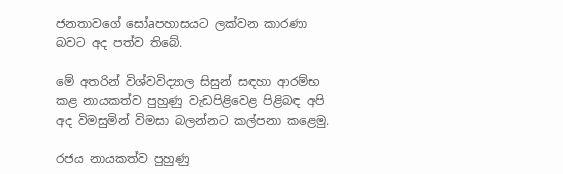ජනතාවගේ සෝaපහාසයට ලක්‌වන කාරණා බවට අද පත්ව තිබේ.

මේ අතරින් විශ්වවිද්‍යාල සිසුන් සඳහා ආරම්භ කළ නායකත්ව පුහුණු වැඩපිළිවෙළ පිළිබඳ අපි අද විමසුමින් විමසා බලන්නට කල්පනා කළෙමු.

රජය නායකත්ව පුහුණු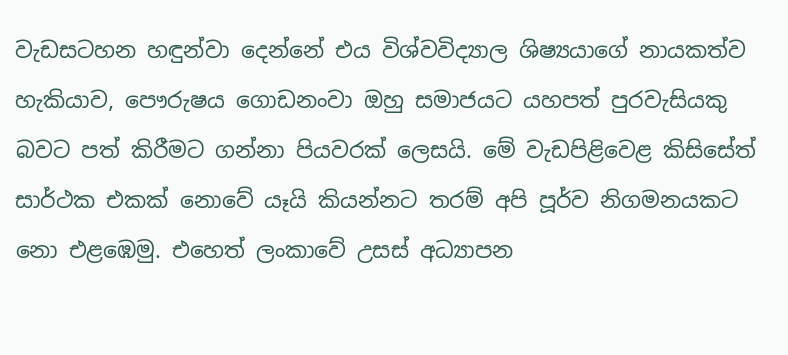වැඩසටහන හඳුන්වා දෙන්නේ එය විශ්වවිද්‍යාල ශිෂ්‍යයාගේ නායකත්ව හැකියාව, පෞරුෂය ගොඩනංවා ඔහු සමාජයට යහපත් පුරවැසියකු බවට පත් කිරීමට ගන්නා පියවරක්‌ ලෙසයි. මේ වැඩපිළිවෙළ කිසිසේත් සාර්ථක එකක්‌ නොවේ යෑයි කියන්නට තරම් අපි පූර්ව නිගමනයකට නො එළඹෙමු. එහෙත් ලංකාවේ උසස්‌ අධ්‍යාපන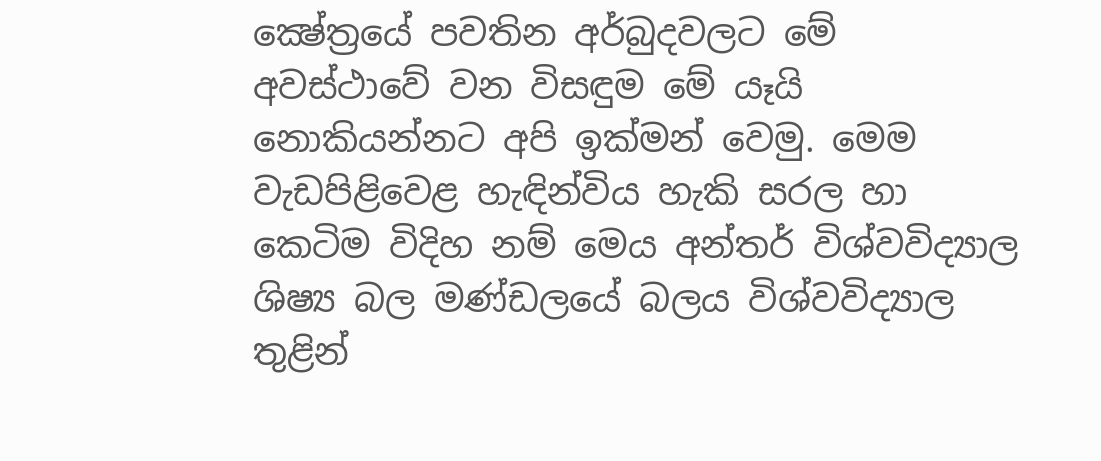ක්‍ෂේත්‍රයේ පවතින අර්බුදවලට මේ අවස්‌ථාවේ වන විසඳුම මේ යෑයි නොකියන්නට අපි ඉක්‌මන් වෙමු. මෙම වැඩපිළිවෙළ හැඳින්විය හැකි සරල හා කෙටිම විදිහ නම් මෙය අන්තර් විශ්වවිද්‍යාල ශිෂ්‍ය බල මණ්‌ඩලයේ බලය විශ්වවිද්‍යාල තුළින්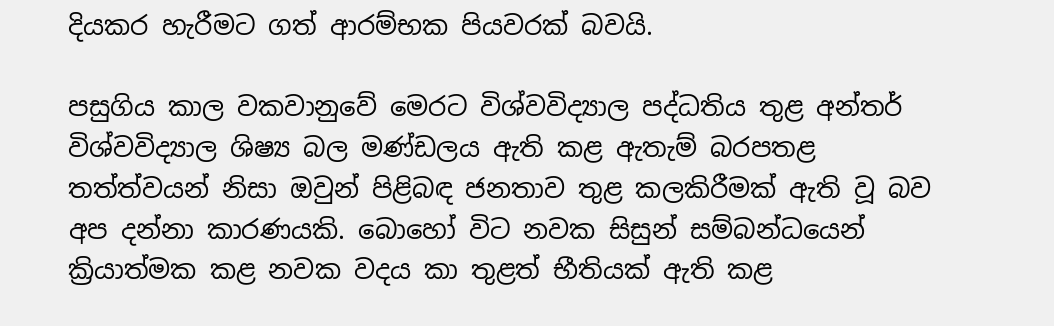දියකර හැරීමට ගත් ආරම්භක පියවරක්‌ බවයි.

පසුගිය කාල වකවානුවේ මෙරට විශ්වවිද්‍යාල පද්ධතිය තුළ අන්තර් විශ්වවිද්‍යාල ශිෂ්‍ය බල මණ්‌ඩලය ඇති කළ ඇතැම් බරපතළ තත්ත්වයන් නිසා ඔවුන් පිළිබඳ ජනතාව තුළ කලකිරීමක්‌ ඇති වූ බව අප දන්නා කාරණයකි. බොහෝ විට නවක සිසුන් සම්බන්ධයෙන් ක්‍රියාත්මක කළ නවක වදය කා තුළත් භීතියක්‌ ඇති කළ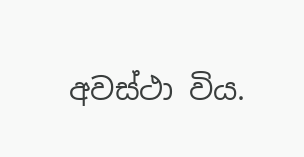අවස්‌ථා විය.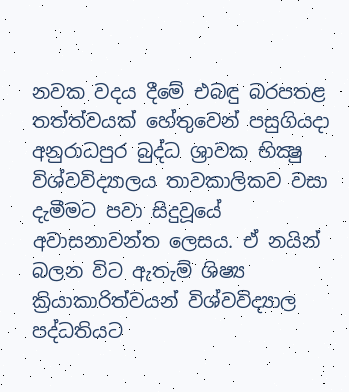නවක වදය දීමේ එබඳු බරපතළ තත්ත්වයක්‌ හේතුවෙන් පසුගියදා අනුරාධපුර බුද්ධ ශ්‍රාවක භික්‍ෂු විශ්වවිද්‍යාලය තාවකාලිකව වසා දැමීමට පවා සිදුවූයේ අවාසනාවන්ත ලෙසය. ඒ නයින් බලන විට ඇතැම් ශිෂ්‍ය ක්‍රියාකාරිත්වයන් විශ්වවිද්‍යාල පද්ධතියට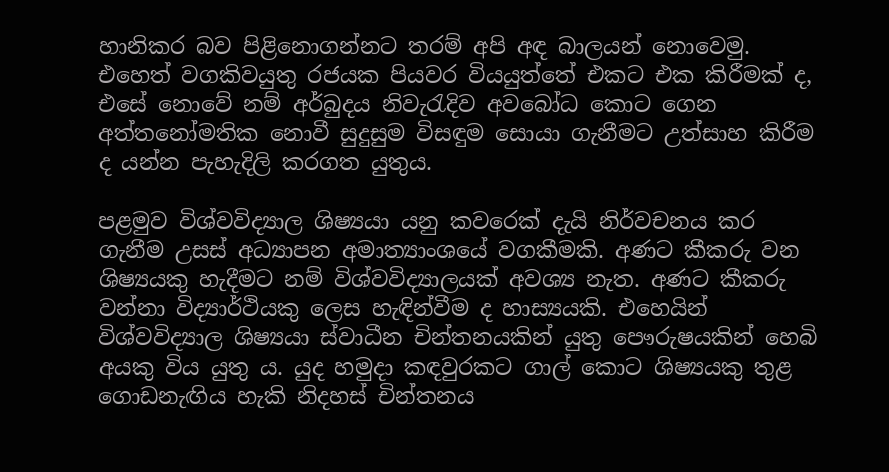හානිකර බව පිළිනොගන්නට තරම් අපි අඳ බාලයන් නොවෙමු. එහෙත් වගකිවයුතු රජයක පියවර වියයුත්තේ එකට එක කිරීමක්‌ ද, එසේ නොවේ නම් අර්බුදය නිවැරැදිව අවබෝධ කොට ගෙන අත්තනෝමතික නොවී සුදුසුම විසඳුම සොයා ගැනීමට උත්සාහ කිරීම ද යන්න පැහැදිලි කරගත යුතුය.

පළමුව විශ්වවිද්‍යාල ශිෂ්‍යයා යනු කවරෙක්‌ දැයි නිර්වචනය කර ගැනීම උසස්‌ අධ්‍යාපන අමාත්‍යාංශයේ වගකීමකි. අණට කීකරු වන ශිෂ්‍යයකු හැදීමට නම් විශ්වවිද්‍යාලයක්‌ අවශ්‍ය නැත. අණට කීකරු වන්නා විද්‍යාර්ථියකු ලෙස හැඳින්වීම ද හාස්‍යයකි. එහෙයින් විශ්වවිද්‍යාල ශිෂ්‍යයා ස්‌වාධීන චින්තනයකින් යුතු පෞරුෂයකින් හෙබි අයකු විය යුතු ය. යුද හමුදා කඳවුරකට ගාල් කොට ශිෂ්‍යයකු තුළ ගොඩනැඟිය හැකි නිදහස්‌ චින්තනය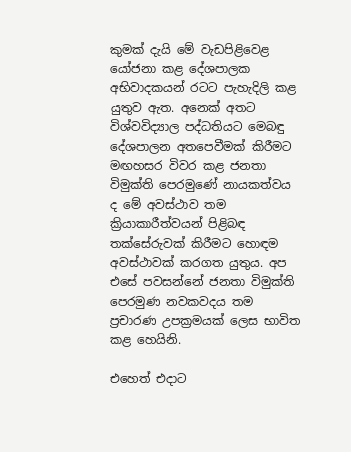කුමක්‌ දැයි මේ වැඩපිළිවෙළ යෝජනා කළ දේශපාලක අභිවාදකයන් රටට පැහැදිලි කළ යුතුව ඇත. අනෙක්‌ අතට විශ්වවිද්‍යාල පද්ධතියට මෙබඳු දේශපාලන අතපෙවීමක්‌ කිරීමට මඟහසර විවර කළ ජනතා විමුක්‌ති පෙරමුණේ නායකත්වය ද මේ අවස්‌ථාව තම ක්‍රියාකාරීත්වයන් පිළිබඳ තක්‌සේරුවක්‌ කිරීමට හොඳම අවස්‌ථාවක්‌ කරගත යුතුය. අප එසේ පවසන්නේ ජනතා විමුක්‌ති පෙරමුණ නවකවදය තම ප්‍රචාරණ උපක්‍රමයක්‌ ලෙස භාවිත කළ හෙයිනි.

එහෙත් එදාට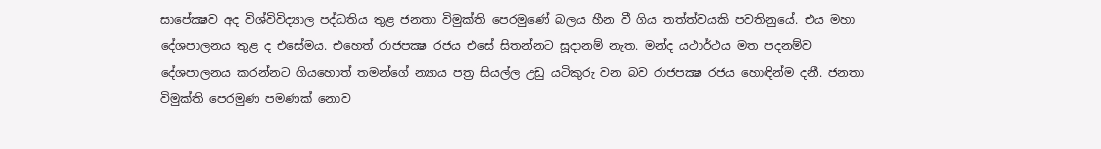සාපේක්‍ෂව අද විශ්විවිද්‍යාල පද්ධතිය තුළ ජනතා විමුක්‌ති පෙරමුණේ බලය හීන වී ගිය තත්ත්වයකි පවතිනුයේ. එය මහා දේශපාලනය තුළ ද එසේමය. එහෙත් රාජපක්‍ෂ රජය එසේ සිතන්නට සූදානම් නැත. මන්ද යථාර්ථය මත පදනම්ව දේශපාලනය කරන්නට ගියහොත් තමන්ගේ න්‍යාය පත්‍ර සියල්ල උඩු යටිකුරු වන බව රාජපක්‍ෂ රජය හොඳින්ම දනී. ජනතා විමුක්‌ති පෙරමුණ පමණක්‌ නොව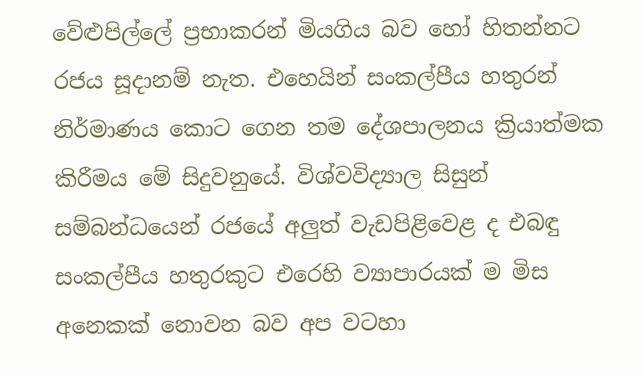වේළුපිල්ලේ ප්‍රභාකරන් මියගිය බව හෝ හිතන්නට රජය සූදානම් නැත. එහෙයින් සංකල්පීය හතුරන් නිර්මාණය කොට ගෙන තම දේශපාලනය ක්‍රියාත්මක කිරීමය මේ සිදුවනුයේ. විශ්වවිද්‍යාල සිසුන් සම්බන්ධයෙන් රජයේ අලුත් වැඩපිළිවෙළ ද එබඳු සංකල්පීය හතුරකුට එරෙහි ව්‍යාපාරයක්‌ ම මිස අනෙකක්‌ නොවන බව අප වටහා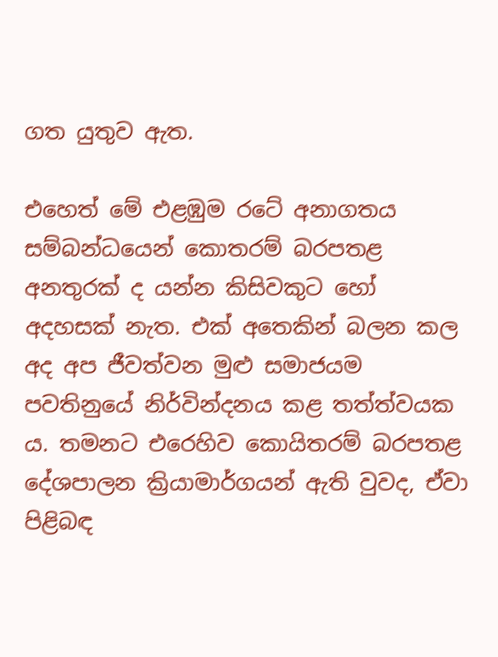ගත යුතුව ඇත.

එහෙත් මේ එළඹුම රටේ අනාගතය සම්බන්ධයෙන් කොතරම් බරපතළ අනතුරක්‌ ද යන්න කිසිවකුට හෝ අදහසක්‌ නැත. එක්‌ අතෙකින් බලන කල අද අප ජීවත්වන මුළු සමාජයම පවතිනුයේ නිර්වින්දනය කළ තත්ත්වයක ය. තමනට එරෙහිව කොයිතරම් බරපතළ දේශපාලන ක්‍රියාමාර්ගයන් ඇති වුවද, ඒවා පිළිබඳ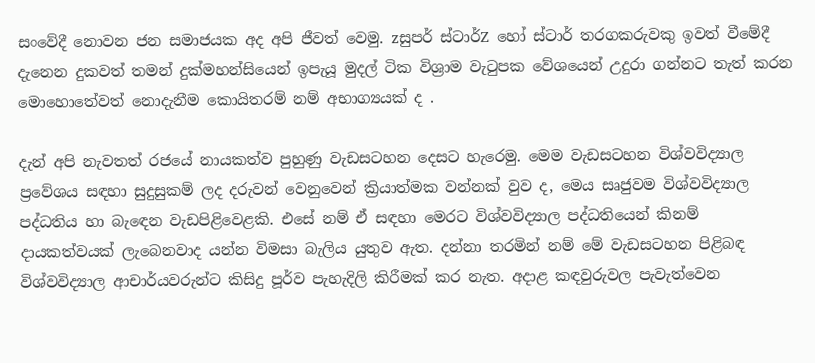සංවේදී නොවන ජන සමාජයක අද අපි ජීවත් වෙමු. zසුපර් ස්‌ටාර්Z හෝ ස්‌ටාර් තරගකරුවකු ඉවත් වීමේදී දැනෙන දුකවත් තමන් දුක්‌මහන්සියෙන් ඉපැයූ මුදල් ටික විශ්‍රාම වැටුපක වේශයෙන් උදුරා ගන්නට තැත් කරන මොහොතේවත් නොදැනීම කොයිතරම් නම් අභාග්‍යයක්‌ ද .

දැන් අපි නැවතත් රජයේ නායකත්ව පුහුණු වැඩසටහන දෙසට හැරෙමු. මෙම වැඩසටහන විශ්වවිද්‍යාල ප්‍රවේශය සඳහා සුදුසුකම් ලද දරුවන් වෙනුවෙන් ක්‍රියාත්මක වන්නක්‌ වුව ද, මෙය සෘජුවම විශ්වවිද්‍යාල පද්ධතිය හා බැඳෙන වැඩපිළිවෙළකි. එසේ නම් ඒ සඳහා මෙරට විශ්වවිද්‍යාල පද්ධතියෙන් කිනම් දායකත්වයක්‌ ලැබෙනවාද යන්න විමසා බැලිය යුතුව ඇත. දන්නා තරමින් නම් මේ වැඩසටහන පිළිබඳ විශ්වවිද්‍යාල ආචාර්යවරුන්ට කිසිදු පූර්ව පැහැදිලි කිරීමක්‌ කර නැත. අදාළ කඳවුරුවල පැවැත්වෙන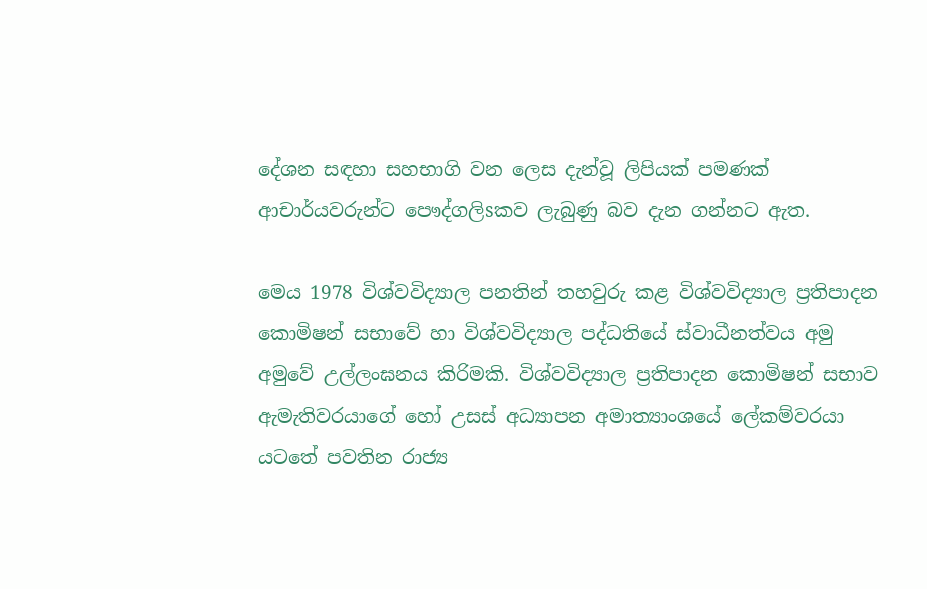දේශන සඳහා සහභාගි වන ලෙස දැන්වූ ලිපියක්‌ පමණක්‌ ආචාර්යවරුන්ට පෞද්ගලිsකව ලැබුණු බව දැන ගන්නට ඇත.

මෙය 1978 විශ්වවිද්‍යාල පනතින් තහවුරු කළ විශ්වවිද්‍යාල ප්‍රතිපාදන කොමිෂන් සභාවේ හා විශ්වවිද්‍යාල පද්ධතියේ ස්‌වාධීනත්වය අමු අමුවේ උල්ලංඝනය කිරිමකි. විශ්වවිද්‍යාල ප්‍රතිපාදන කොමිෂන් සභාව ඇමැතිවරයාගේ හෝ උසස්‌ අධ්‍යාපන අමාත්‍යාංශයේ ලේකම්වරයා යටතේ පවතින රාජ්‍ය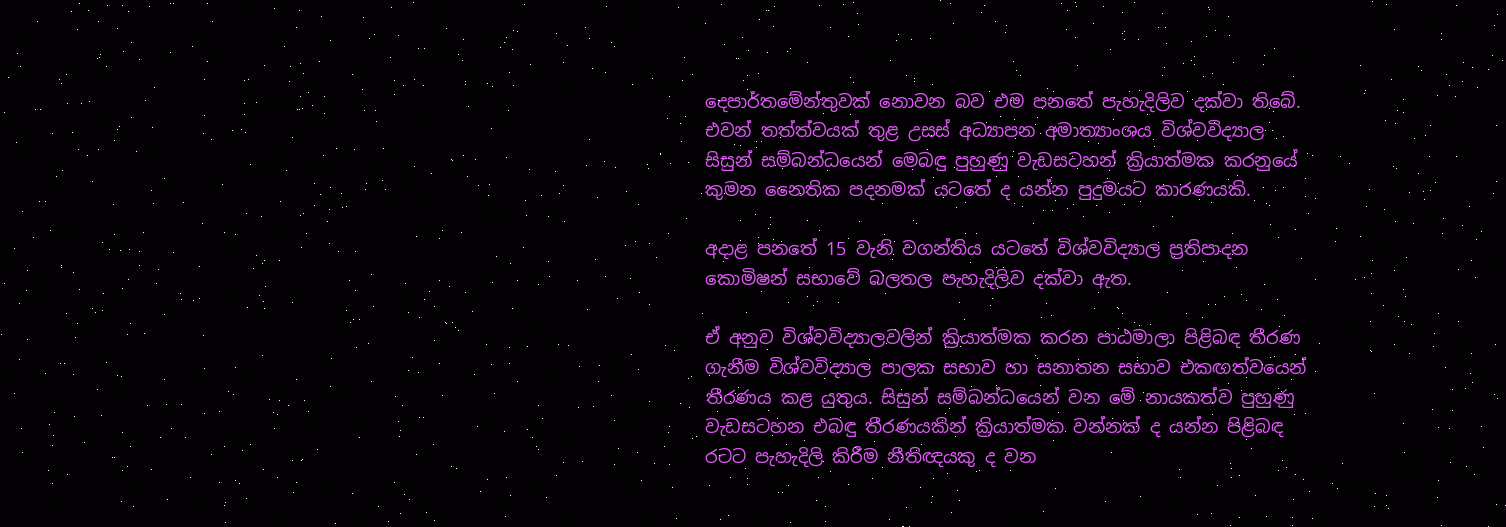දෙපාර්තමේන්තුවක්‌ නොවන බව එම පනතේ පැහැදිලිව දක්‌වා තිබේ. එවන් තත්ත්වයක්‌ තුළ උසස්‌ අධ්‍යාපන අමාත්‍යාංශය විශ්වවිද්‍යාල සිසුන් සම්බන්ධයෙන් මෙබඳු පුහුණු වැඩසටහන් ක්‍රියාත්මක කරනුයේ කුමන නෛතික පදනමක්‌ යටතේ ද යන්න පුදුමයට කාරණයකි.

අදාළ පනතේ 15 වැනි වගන්තිය යටතේ විශ්වවිද්‍යාල ප්‍රතිපාදන කොමිෂන් සභාවේ බලතල පැහැදිලිව දක්‌වා ඇත.

ඒ අනුව විශ්වවිද්‍යාලවලින් ක්‍රියාත්මක කරන පාඨමාලා පිළිබඳ තීරණ ගැනීම විශ්වවිද්‍යාල පාලක සභාව හා සනාතන සභාව එකඟත්වයෙන් තීරණය කළ යුතුය. සිසුන් සම්බන්ධයෙන් වන මේ නායකත්ව පුහුණු වැඩසටහන එබඳු තීරණයකින් ක්‍රියාත්මක වන්නක්‌ ද යන්න පිළිබඳ රටට පැහැදිලි කිරීම නීතිඥයකු ද වන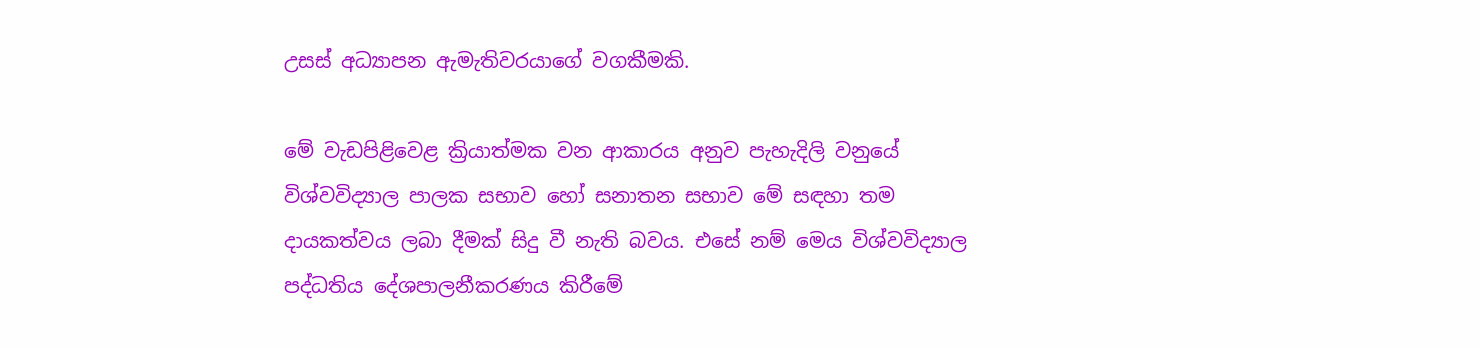උසස්‌ අධ්‍යාපන ඇමැතිවරයාගේ වගකීමකි.

මේ වැඩපිළිවෙළ ක්‍රියාත්මක වන ආකාරය අනුව පැහැදිලි වනුයේ විශ්වවිද්‍යාල පාලක සභාව හෝ සනාතන සභාව මේ සඳහා තම දායකත්වය ලබා දීමක්‌ සිදු වී නැති බවය. එසේ නම් මෙය විශ්වවිද්‍යාල පද්ධතිය දේශපාලනීකරණය කිරීමේ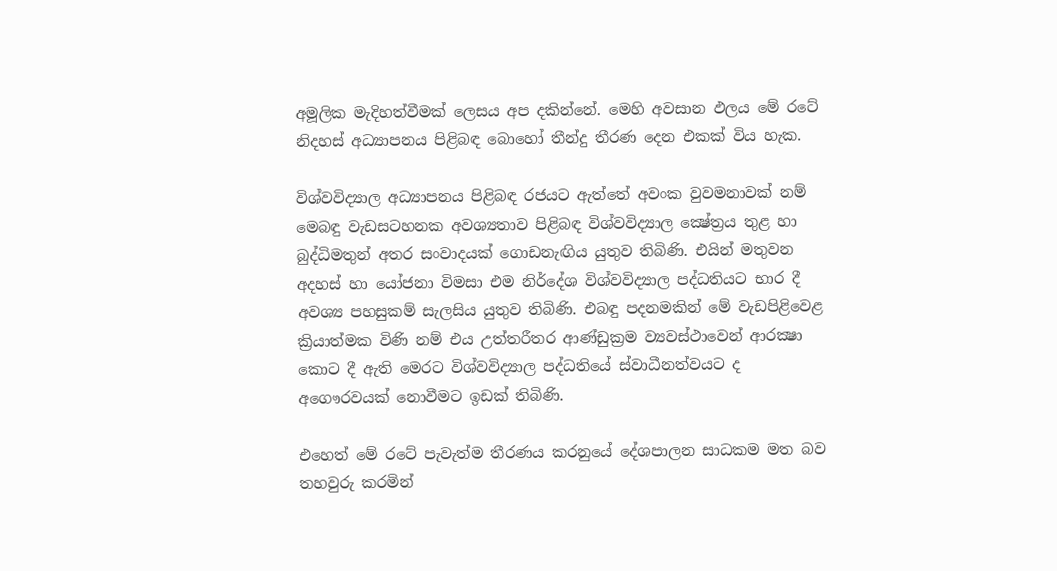අමූලික මැදිහත්වීමක්‌ ලෙසය අප දකින්නේ. මෙහි අවසාන ඵලය මේ රටේ නිදහස්‌ අධ්‍යාපනය පිළිබඳ බොහෝ තීන්දු තීරණ දෙන එකක්‌ විය හැක.

විශ්වවිද්‍යාල අධ්‍යාපනය පිළිබඳ රජයට ඇත්තේ අවංක වුවමනාවක්‌ නම් මෙබඳු වැඩසටහනක අවශ්‍යතාව පිළිබඳ විශ්වවිද්‍යාල ක්‍ෂේත්‍රය තුළ හා බුද්ධිමතුන් අතර සංවාදයක්‌ ගොඩනැඟිය යුතුව තිබිණි. එයින් මතුවන අදහස්‌ හා යෝජනා විමසා එම නිර්දේශ විශ්වවිද්‍යාල පද්ධතියට භාර දී අවශ්‍ය පහසුකම් සැලසිය යුතුව තිබිණි. එබඳු පදනමකින් මේ වැඩපිළිවෙළ ක්‍රියාත්මක විණි නම් එය උත්තරීතර ආණ්‌ඩුක්‍රම ව්‍යවස්‌ථාවෙන් ආරක්‍ෂා කොට දී ඇති මෙරට විශ්වවිද්‍යාල පද්ධතියේ ස්‌වාධීනත්වයට ද අගෞරවයක්‌ නොවීමට ඉඩක්‌ තිබිණි.

එහෙත් මේ රටේ පැවැත්ම තීරණය කරනුයේ දේශපාලන සාධකම මත බව තහවුරු කරමින්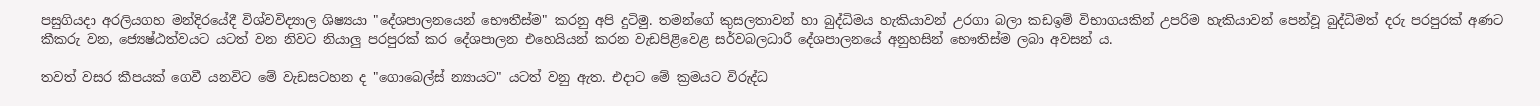පසුගියදා අරලියගහ මන්දිරයේදී විශ්වවිද්‍යාල ශිෂ්‍යයා "දේශපාලනයෙන් භෞතීස්‌ම" කරනු අපි දුටිමු. තමන්ගේ කුසලතාවන් හා බුද්ධිමය හැකියාවන් උරගා බලා කඩඉම් විභාගයකින් උපරිම හැකියාවන් පෙන්වූ බුද්ධිමත් දරු පරපුරක්‌ අණට කීකරු වන, ජ්‍යෙෂ්ඨත්වයට යටත් වන නිවට නියාලු පරපුරක්‌ කර දේශපාලන එහෙයියන් කරන වැඩපිළිවෙළ සර්වබලධාරී දේශපාලනයේ අනුහසින් භෞතිස්‌ම ලබා අවසන් ය.

තවත් වසර කීපයක්‌ ගෙවී යනවිට මේ වැඩසටහන ද "ගොබෙල්ස්‌ න්‍යායට" යටත් වනු ඇත. එදාට මේ ක්‍රමයට විරුද්ධ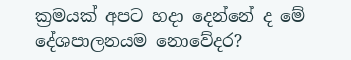ක්‍රමයක්‌ අපට හදා දෙන්නේ ද මේ දේශපාලනයම නොවේදර?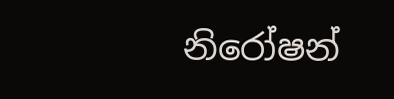නිරෝෂන්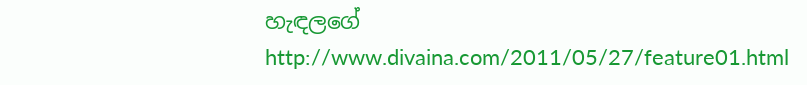හැඳලගේ
http://www.divaina.com/2011/05/27/feature01.html